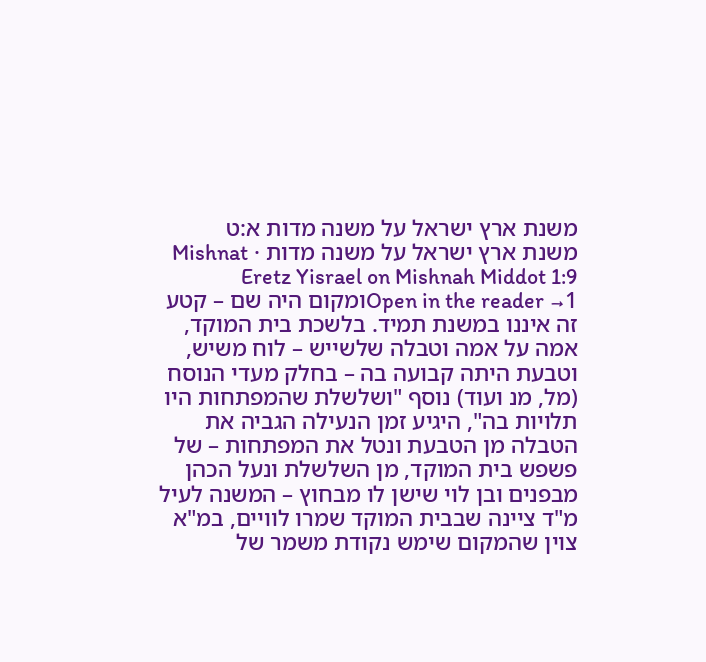משנת ארץ ישראל על משנה מדות א:ט
משנת ארץ ישראל על משנה מדות · Mishnat Eretz Yisrael on Mishnah Middot 1:9
Open in the reader →1ומקום היה שם – קטע זה איננו במשנת תמיד. בלשכת בית המוקד, אמה על אמה וטבלה שלשייש – לוח משיש, וטבעת היתה קבועה בה – בחלק מעדי הנוסח (מל, מנ ועוד) נוסף "ושלשלת שהמפתחות היו תלויות בה", היגיע זמן הנעילה הגביה את הטבלה מן הטבעת ונטל את המפתחות – של פשפש בית המוקד, מן השלשלת ונעל הכהן מבפנים ובן לוי שישן לו מבחוץ – המשנה לעיל מ"ד ציינה שבבית המוקד שמרו לוויים, במ"א צוין שהמקום שימש נקודת משמר של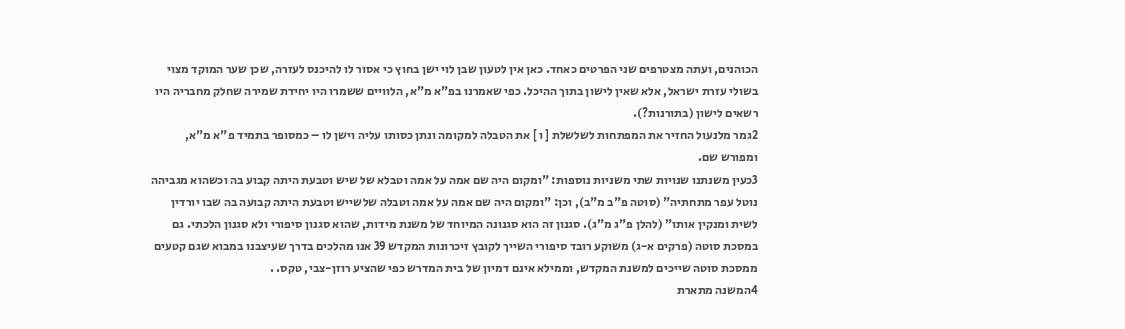הכוהנים, ועתה מצטרפים שני הפרטים כאחד. כאן אין לטעון שבן לוי ישן בחוץ כי אסור לו להיכנס לעזרה, שכן שער המוקד מצוי בשולי עזרת ישראל, אלא שאין לישון בתוך ההיכל. כפי שאמרנו בפ"א מ"א, הלוויים ששמרו היו יחידת שמירה שחלק מחבריה היו רשאים לישון (בתורנות?).
2גמר מלנעול החזיר את המפתחות לשלשלת [ ו ] את הטבלה למקומה ונתן כסותו עליה וישן לו – כמסופר בתמיד פ"א מ"א, ומפורש שם.
3כעין משנתנו שנויות שתי משניות נוספות: "ומקום היה שם אמה על אמה וטבלא של שיש וטבעת היתה קבוע בה וכשהוא מגביהה נוטל עפר מתחתיה" (סוטה פ"ב מ"ב), וכן: "ומקום היה שם אמה על אמה וטבלה שלשייש וטבעת היתה קבועה בה שבו יורדין לשית ומנקין אותו" (להלן פ"ג מ"ג). סגנון זה הוא סגנונה המיוחד של משנת מידות, שהוא סגנון סיפורי ולא סגנון הלכתי. גם במסכת סוטה (פרקים א-ג) משוקע רובד סיפורי השייך לקובץ זיכרונות המקדש 39 אנו מהלכים בדרך שעיצבנו במבוא שגם קטעים ממסכת סוטה שייכים למשנת המקדש, וממילא אינם דמיון של בית המדרש כפי שהציע רוזן-צבי, טקס. .
4המשנה מתארת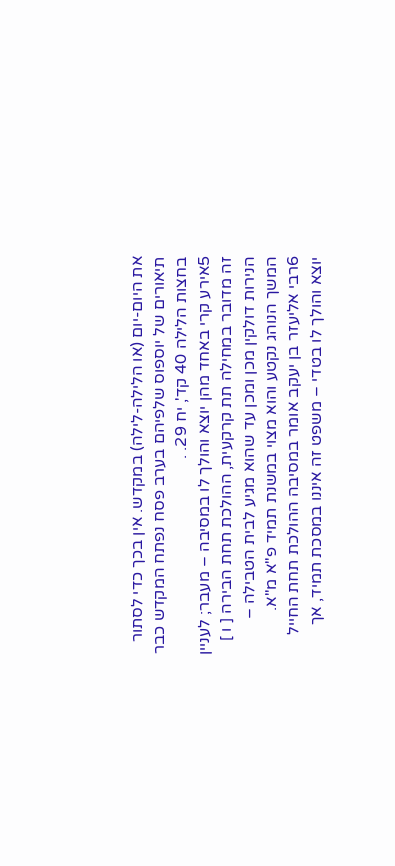את היום-יום (או הלילה-לילה) במקדש. אין בכך כדי לסתור תיאורים של יוספוס שלפיהם בערב פסח נפתח המקדש כבר בחצות הלילה 40 קד', יח 29. .
5אירע קרי באחד מהן יוצא והולך לו במסיבה – מעבר; לעניין זה מדובר במחילה תת קרקעית, ההולכת תחת הבירה [ ו ] הנירות דולקין מכן ומכן עד שהוא מגיע לבית הטבילה – המשך הנוהג נקטע והוא מצוי במשנת תמיד פ"א מ"א.
6רבי אליעזר בן יעקב אומר במסיבה ההולכת תחת החייל יוצא והולך לו בטדי – משפט זה איננו במסכת תמיד, אך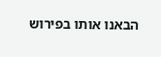הבאנו אותו בפירוש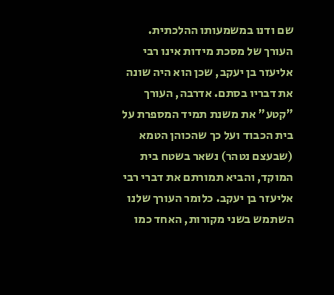שם ודנו במשמעותו ההלכתית. העורך של מסכת מידות אינו רבי אליעזר בן יעקב, שכן הוא היה שונה את דבריו בסתם. אדרבה, העורך "קטע" את משנת תמיד המספרת על בית הכבוד ועל כך שהכוהן הטמא (שבעצם נטהר) נשאר בשטח בית המוקד, והביא תמורתם את דברי רבי אליעזר בן יעקב. כלומר העורך שלנו השתמש בשני מקורות, האחד כמו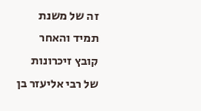זה של משנת תמיד והאחר קובץ זיכרונות של רבי אליעזר בן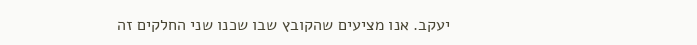יעקב. אנו מציעים שהקובץ שבו שכנו שני החלקים זה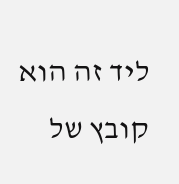ליד זה הוא קובץ של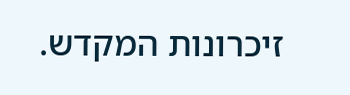זיכרונות המקדש.